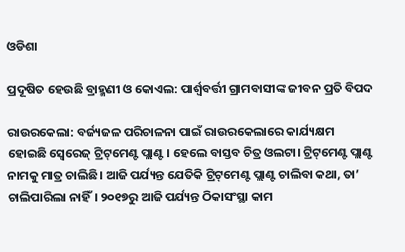ଓଡିଶା

ପ୍ରଦୂଷିତ ହେଉଛି ବ୍ରାହ୍ମଣୀ ଓ କୋଏଲ: ପାର୍ଶ୍ବବର୍ତ୍ତୀ ଗ୍ରାମବାସୀଙ୍କ ଜୀବନ ପ୍ରତି ବିପଦ

ରାଉରକେଲା: ବର୍ଜ୍ୟଜଳ ପରିଚାଳନା ପାଇଁ ରାଉରକେଲାରେ କାର୍ଯ୍ୟକ୍ଷମ ହୋଇଛି ‌ସ୍ବେରେଜ୍‌ ଟ୍ରିଟ୍‌ମେଣ୍ଟ ପ୍ଲାଣ୍ଟ। ହେଲେ ବାସ୍ତବ ଚିତ୍ର ଓଲଟା। ଟ୍ରିଟ୍‌ମେଣ୍ଟ ପ୍ଲାଣ୍ଟ ନାମକୁ ମାତ୍ର ଚାଲିଛି। ଆଜି ପର୍ଯ୍ୟନ୍ତ ଯେତିକି ଟ୍ରିଟ୍‌ମେଣ୍ଟ ପ୍ଲାଣ୍ଟ ଚାଲିବା କଥା, ତା’ ଚାଲିପାରିଲା ନାହିଁ। ୨୦୧୭ରୁ ଆଜି ପର୍ଯ୍ୟନ୍ତ ଠିକାସଂସ୍ଥା କାମ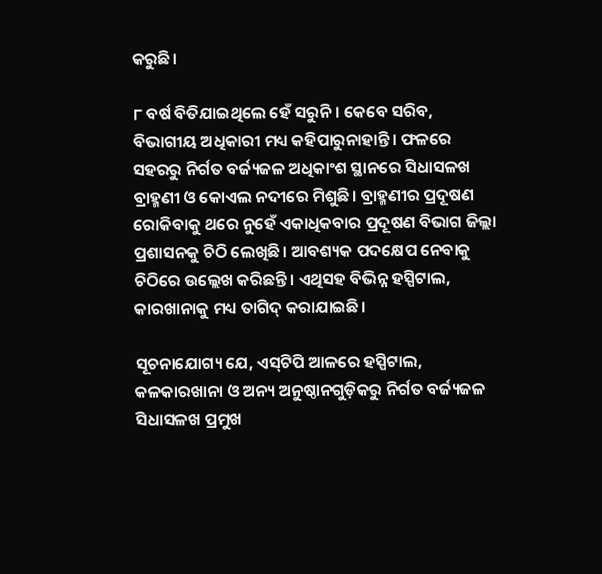କରୁଛି।

୮ ବର୍ଷ ବିତିଯାଇଥିଲେ ହେଁ ସରୁନି। କେବେ ସରିବ, ବିଭାଗୀୟ ଅଧିକାରୀ ମଧ୍ୟ କହିପାରୁନାହାନ୍ତି। ଫଳରେ ସହରରୁ ନିର୍ଗତ ବର୍ଜ୍ୟଜଳ ଅଧିକାଂଶ ସ୍ଥାନରେ ସିଧାସଳଖ ବ୍ରାହ୍ମଣୀ ଓ କୋଏଲ ନଦୀରେ ମିଶୁଛି। ବ୍ରାହ୍ମଣୀର ପ୍ରଦୂଷଣ ରୋକିବାକୁ ଥରେ ନୁହେଁ ଏକାଧିକବାର ପ୍ରଦୂଷଣ ବିଭାଗ ଜିଲ୍ଲା ପ୍ରଶାସନକୁ ଚିଠି ଲେଖିଛି। ଆବଶ୍ୟକ ପଦକ୍ଷେପ ନେବାକୁ ଚିଠିରେ ଉଲ୍ଲେଖ କରିଛନ୍ତି। ଏଥିସହ ବିଭିନ୍ନ ହସ୍ପିଟାଲ, କାରଖାନାକୁ ମଧ୍ୟ ତାଗିଦ୍‌ କରାଯାଇଛି।

ସୂଚନାଯୋଗ୍ୟ ଯେ, ଏସ୍‌ଟିପି ଆଳରେ ହସ୍ପିଟାଲ, କଳକାରଖାନା ଓ ଅନ୍ୟ ଅନୁଷ୍ଠାନଗୁଡ଼ିକରୁ ନିର୍ଗତ ବର୍ଜ୍ୟଜଳ ସିଧାସଳଖ ପ୍ରମୁଖ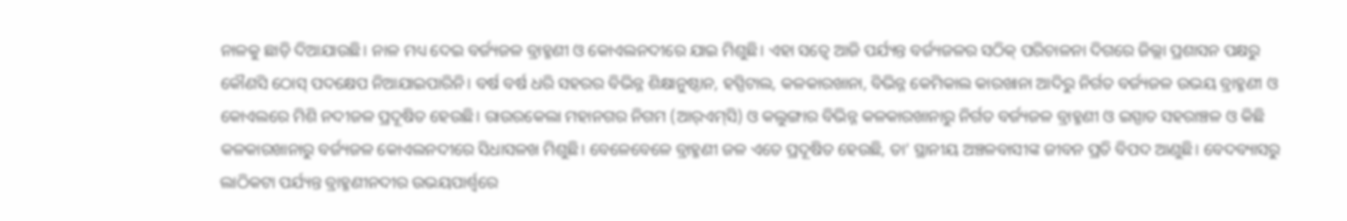ନାଳକୁ ଛାଡ଼ି ଦିଆଯାଉଛି। ନାଳ ମଧ୍ୟ ଦେଇ ବର୍ଜ୍ୟଜଳ ବ୍ରାହ୍ମଣୀ ଓ କୋଏଲନଦୀରେ ଯାଇ ମିଶୁଛି। ଏହା ସତ୍ବେ ଆଜି ପର୍ଯ୍ୟନ୍ତ ବର୍ଜ୍ୟଜଳର ସଠିକ୍‌ ପରିଚାଳନା ଦିଗରେ ଜିଲ୍ଲା ପ୍ରଶାସନ ପକ୍ଷରୁ କୌଣସି ଠୋସ୍‌ ପଦକ୍ଷେପ ନିଆଯାଇପାରିନି। ବର୍ଷ ବର୍ଷ ଧରି ସହରର ବିଭିନ୍ନ ଶିକ୍ଷାନୁଷ୍ଠାନ, ହସ୍ପିଟାଲ, କଳକାରଖାନା, ବିଭିନ୍ନ କେମିକାଲ କାରଖାନା ଆଦିରୁ ନିର୍ଗତ ବର୍ଜ୍ୟଜଳ ଉଭୟ ବ୍ରାହ୍ମଣୀ ଓ କୋଏଲରେ ମିଶି ନଦୀଜଳ ପ୍ରଦୂଷିତ ହେଉଛି। ରାଉରକେଲା ମହାନଗର ନିଗମ (ଆର୍‌ଏମ୍‌ସି) ଓ କଲୁଙ୍ଗାର ବିଭିନ୍ନ କଳକାରଖାନାରୁ ନିର୍ଗତ ବର୍ଜ୍ୟଜଳ ବ୍ରାହ୍ମଣୀ ଓ ଇସ୍ପାତ ସହରାଞ୍ଚଳ ଓ କିଛି କଳକାରଖାନାରୁ ବର୍ଜ୍ୟଜଳ କୋଏଲନଦୀରେ ସିଧାସଳଖ ମିଶୁଛି। ବେଳେବେଳେ ବ୍ରାହ୍ମଣୀ ଜଳ ଏତେ ପ୍ରଦୂଷିତ ହେଉଛି, ତା’ ସ୍ଥାନୀୟ ଅଞ୍ଚଳବାସୀଙ୍କ ଜୀବନ ପ୍ରତି ବିପଦ ଆଣୁଛି। ବେଦବ୍ୟାସରୁ ଲାଠିକଟା ପର୍ଯ୍ୟନ୍ତ ବ୍ରାହ୍ମଣୀନଦୀର ଉଭୟପାର୍ଶ୍ବରେ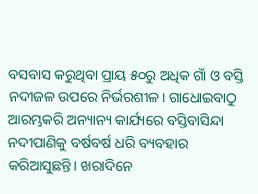ବସବାସ କରୁଥିବା ପ୍ରାୟ ୫୦ରୁ ଅଧିକ ଗାଁ ଓ ବସ୍ତି ନଦୀଜଳ ଉପରେ ନିର୍ଭରଶୀଳ। ଗାଧୋଇବାଠୁ ଆରମ୍ଭକରି ଅନ୍ୟାନ୍ୟ କାର୍ଯ୍ୟରେ ବସ୍ତିବାସିନ୍ଦା ନଦୀପାଣିକୁ ବର୍ଷବର୍ଷ ଧରି ବ୍ୟବହାର କରିଆସୁଛନ୍ତି। ଖରାଦିନେ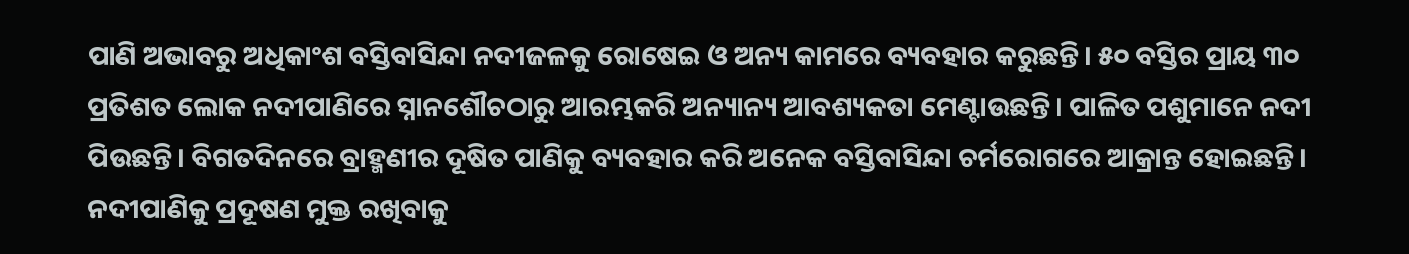ପାଣି ଅଭାବରୁ ଅଧିକାଂଶ ବସ୍ତିବାସିନ୍ଦା ନଦୀଜଳକୁ ରୋଷେଇ ଓ ଅନ୍ୟ କାମରେ ବ୍ୟବହାର କରୁଛନ୍ତି। ୫୦ ବସ୍ତିର ପ୍ରାୟ ୩୦ ପ୍ରତିଶତ ଲୋକ ନଦୀପାଣିରେ ସ୍ନାନଶୌଚଠାରୁ ଆରମ୍ଭକରି ଅନ୍ୟାନ୍ୟ ଆବଶ୍ୟକତା ମେଣ୍ଟାଉଛନ୍ତି। ପାଳିତ ପଶୁମାନେ ନଦୀ ପିଉଛନ୍ତି। ବିଗତଦିନରେ ବ୍ରାହ୍ମଣୀର ଦୂଷିତ ପାଣିକୁ ବ୍ୟବହାର କରି ଅନେକ ବସ୍ତିବାସିନ୍ଦା ଚର୍ମରୋଗରେ ଆକ୍ରାନ୍ତ ହୋଇଛନ୍ତି।
ନଦୀପାଣିକୁ ପ୍ରଦୂଷଣ ମୁକ୍ତ ରଖିବାକୁ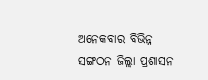ଅନେକବାର ବିଭିନ୍ନ ସଙ୍ଗଠନ ଜିଲ୍ଲା ପ୍ରଶାସନ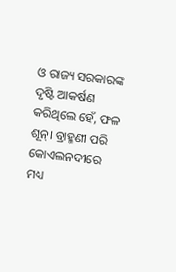ଓ ରାଜ୍ୟ ସରକାରଙ୍କ ଦୃଷ୍ଟି ଆକର୍ଷଣ କରିଥିଲେ ହେଁ, ଫଳ ଶୂନ୍‌। ବ୍ରାହ୍ମଣୀ ପରି କୋଏଲନଦୀରେ ମଧ୍ୟ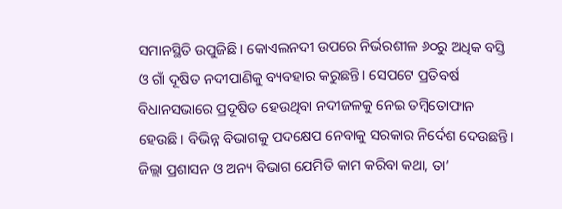ସମାନସ୍ଥିତି ଉପୁଜିଛି। କୋଏଲନଦୀ ଉପରେ ନିର୍ଭରଶୀଳ ୬୦ରୁ ଅଧିକ ବସ୍ତି ଓ ଗାଁ ଦୂଷିତ ନଦୀପାଣିକୁ ବ୍ୟବହାର କରୁଛନ୍ତି। ସେପଟେ ପ୍ରତିବର୍ଷ ବିଧାନସଭାରେ ପ୍ରଦୂଷିତ ହେଉଥିବା ନଦୀଜଳକୁ ନେଇ ତମ୍ବିତୋଫାନ ହେଉଛି। ବିଭିନ୍ନ ବିଭାଗକୁ ପଦକ୍ଷେପ ନେବାକୁ ସରକାର ନିର୍ଦେଶ ଦେଉଛନ୍ତି। ଜିଲ୍ଲା ପ୍ରଶାସନ ଓ ଅନ୍ୟ ବିଭାଗ ଯେମିତି କାମ କରିବା କଥା, ତା’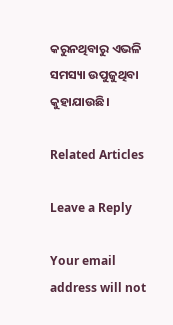କରୁନଥିବାରୁ ଏଭଳି ସମସ୍ୟା ଉପୁଜୁଥିବା କୁହାଯାଉଛି।

Related Articles

Leave a Reply

Your email address will not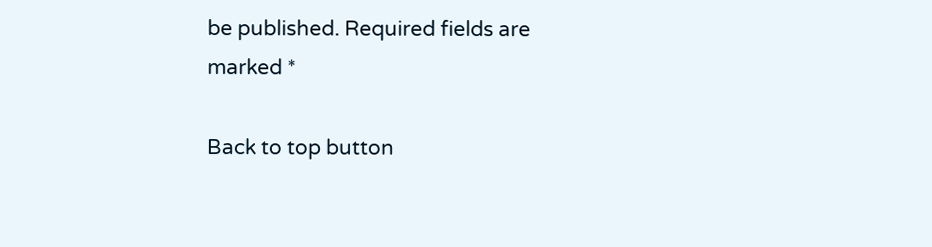be published. Required fields are marked *

Back to top button